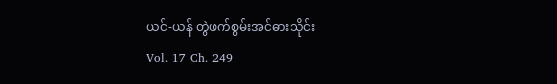ယင်-ယန် တွဲဖက်စွမ်းအင်ဓားသိုင်း
Vol. 17 Ch. 249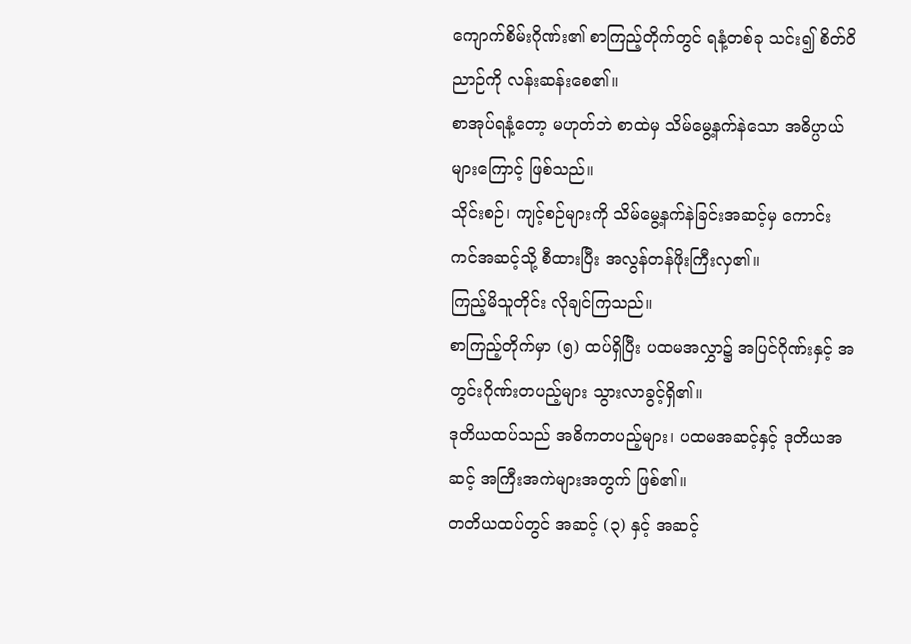ကျောက်စိမ်းဂိုဏ်း၏ စာကြည့်တိုက်တွင် ရနံ့တစ်ခု သင်း၍ စိတ်ဝိညာဉ်ကို လန်းဆန်းစေ၏။
စာအုပ်ရနံ့တော့ မဟုတ်ဘဲ စာထဲမှ သိမ်မွေ့နက်နဲသော အဓိပ္ပာယ်များကြောင့် ဖြစ်သည်။
သိုင်းစဉ်၊ ကျင့်စဉ်များကို သိမ်မွေ့နက်နဲခြင်းအဆင့်မှ ကောင်းကင်အဆင့်သို့ စီထားပြီး အလွန်တန်ဖိုးကြီးလှ၏။
ကြည့်မိသူတိုင်း လိုချင်ကြသည်။
စာကြည့်တိုက်မှာ (၅) ထပ်ရှိပြီး ပထမအလွှာ၌ အပြင်ဂိုဏ်းနှင့် အတွင်းဂိုဏ်းတပည့်များ သွားလာခွင့်ရှိ၏။
ဒုတိယထပ်သည် အဓိကတပည့်များ၊ ပထမအဆင့်နှင့် ဒုတိယအဆင့် အကြီးအကဲများအတွက် ဖြစ်၏။
တတိယထပ်တွင် အဆင့် (၃) နှင့် အဆင့်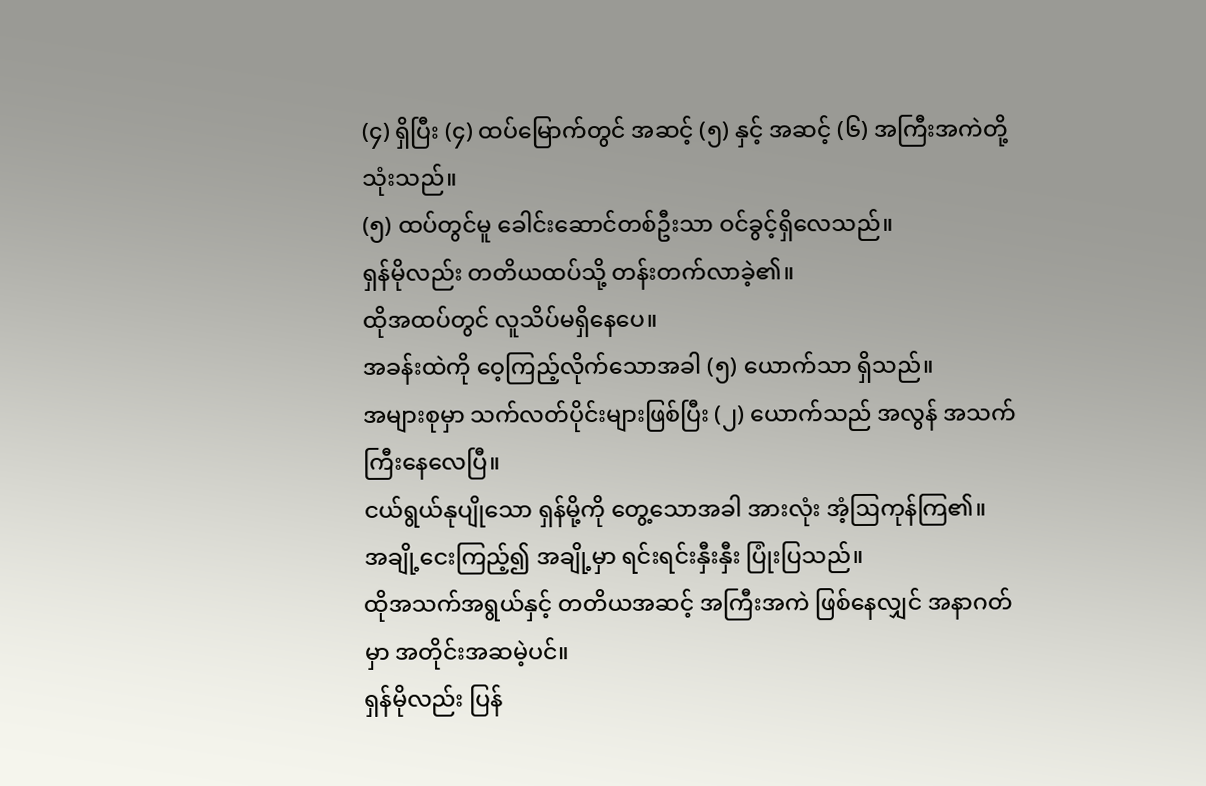(၄) ရှိပြီး (၄) ထပ်မြောက်တွင် အဆင့် (၅) နှင့် အဆင့် (၆) အကြီးအကဲတို့ သုံးသည်။
(၅) ထပ်တွင်မူ ခေါင်းဆောင်တစ်ဦးသာ ဝင်ခွင့်ရှိလေသည်။
ရှန်မိုလည်း တတိယထပ်သို့ တန်းတက်လာခဲ့၏။
ထိုအထပ်တွင် လူသိပ်မရှိနေပေ။
အခန်းထဲကို ဝေ့ကြည့်လိုက်သောအခါ (၅) ယောက်သာ ရှိသည်။
အများစုမှာ သက်လတ်ပိုင်းများဖြစ်ပြီး (၂) ယောက်သည် အလွန် အသက်ကြီးနေလေပြီ။
ငယ်ရွယ်နုပျိုသော ရှန်မို့ကို တွေ့သောအခါ အားလုံး အံ့ဩကုန်ကြ၏။
အချို့ငေးကြည့်၍ အချို့မှာ ရင်းရင်းနှီးနှီး ပြုံးပြသည်။
ထိုအသက်အရွယ်နှင့် တတိယအဆင့် အကြီးအကဲ ဖြစ်နေလျှင် အနာဂတ်မှာ အတိုင်းအဆမဲ့ပင်။
ရှန်မိုလည်း ပြန်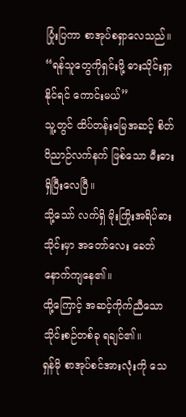ပြုံးပြကာ စာအုပ်စရှာလေသည်။
“ရန်သူတွေကိုရှင်းဖို့ ဓားသိုင်းရှာနိုင်ရင် ကောင်းမယ်”
သူ့တွင် ထိပ်တန်းမြေအဆင့် စိတ်ဝိညာဉ်လက်နက် ဖြစ်သော မီးဓားရှိပြီးလေပြီ။
သို့သော် လက်ရှိ မိုးကြိုးအရိပ်ဓားသိုင်းမှာ အတော်လေး ခေတ်နောက်ကျနေ၏။
ထို့ကြောင့် အဆင့်ကိုက်ညီသော သိုင်းစဉ်တစ်ခု ရချင်၏။
ရှန်မို စာအုပ်စင်အားလုံးကို သေ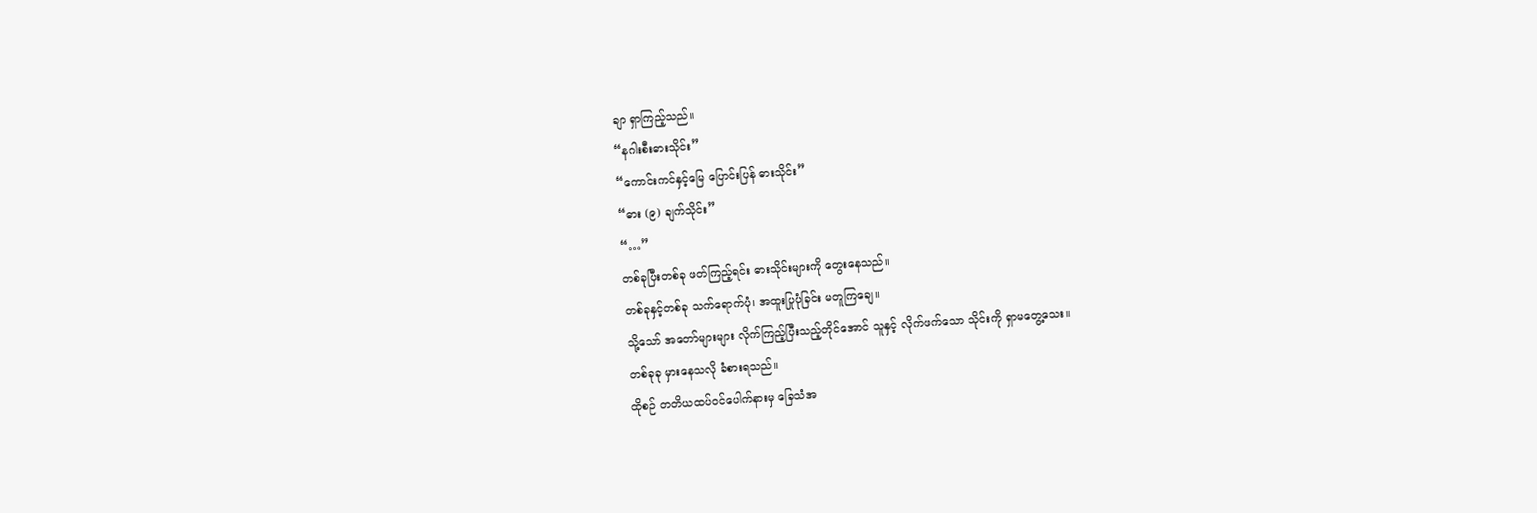ချာ ရှာကြည့်သည်။
“နဂါးစီးဓားသိုင်း”
“ကောင်းကင်နှင့်မြေ ပြောင်းပြန် ဓားသိုင်း”
“ဓား (၉) ချက်သိုင်း”
“…”
တစ်ခုပြီးတစ်ခု ဖတ်ကြည့်ရင်း ဓားသိုင်းများကို တွေးနေသည်။
တစ်ခုနှင့်တစ်ခု သက်ရောက်ပုံ၊ အထူးပြုပုံခြင်း မတူကြချေ။
သို့သော် အတော်များများ လိုက်ကြည့်ပြီးသည့်တိုင်အောင် သူနှင့် လိုက်ဖက်သော သိုင်းကို ရှာမတွေ့သေး။
တစ်ခုခု မှားနေသလို ခံစားရသည်။
ထိုစဉ် တတိယထပ်ဝင်ပေါက်နားမှ ခြေသံအ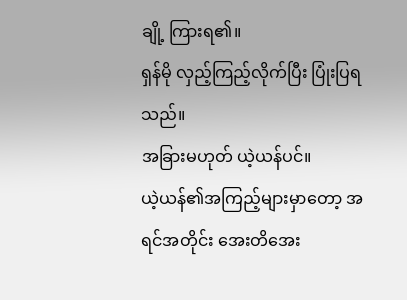ချို့ ကြားရ၏။
ရှန်မို လှည့်ကြည့်လိုက်ပြီး ပြုံးပြရသည်။
အခြားမဟုတ် ယဲ့ယန်ပင်။
ယဲ့ယန်၏အကြည့်များမှာတော့ အရင်အတိုင်း အေးတိအေး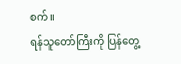စက်။
ရန်သူတော်ကြီးကို ပြန်တွေ့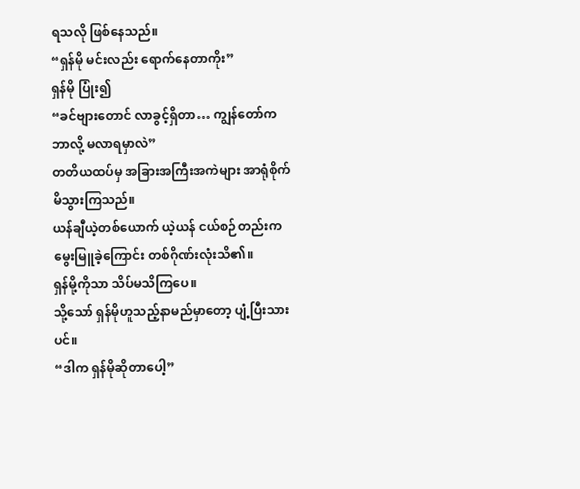ရသလို ဖြစ်နေသည်။
“ရှန်မို မင်းလည်း ရောက်နေတာကိုး”
ရှန်မို ပြုံး၍
“ခင်ဗျားတောင် လာခွင့်ရှိတာ… ကျွန်တော်က ဘာလို့ မလာရမှာလဲ”
တတိယထပ်မှ အခြားအကြီးအကဲများ အာရုံစိုက်မိသွားကြသည်။
ယန်ချီယဲ့တစ်ယောက် ယဲ့ယန် ငယ်စဉ်တည်းက မွေးမြူခဲ့ကြောင်း တစ်ဂိုဏ်းလုံးသိ၏။
ရှန်မို့ကိုသာ သိပ်မသိကြပေ။
သို့သော် ရှန်မိုဟူသည့်နာမည်မှာတော့ ပျံ့ပြီးသားပင်။
“ဒါက ရှန်မိုဆိုတာပေါ့”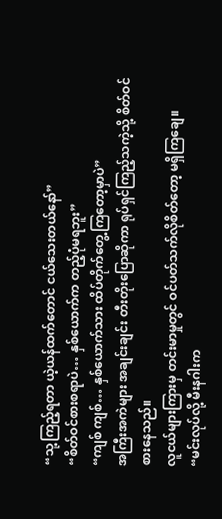“သု့ကြည့်ရတာ ယဲ့ယန်ထက်တောင် ငယ်သေးတယ်နော်”
“စိတ်ဝင်စားစရာပဲ… နှစ်ယောက်က တည့်ပုံမရဘူး”
“ကျစ် ကျစ်… နှစ်ယောက်သား ထိပ်တိုက်တွေ့ကြတော့မှာပဲ”
အကြီးအကဲများ အချင်းချင်း တီးတိုးပြောဆိုကာ ရုပ်ရှင်ကြည့်သကဲ့သို့ စိတ်ဝင်စားနေသည်။
လူငယ်များကြားမှ တင်းမာမှုတွင် ဝင်ပတ်သက်လိုစိတ်တော့ မရှိကြချေ။
“မင်းလုပ်လို့ မီးနဂါးက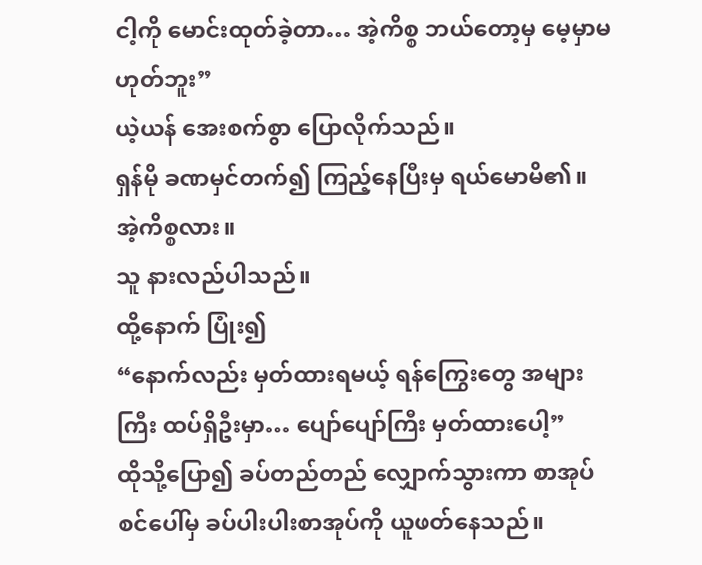ငါ့ကို မောင်းထုတ်ခဲ့တာ… အဲ့ကိစ္စ ဘယ်တော့မှ မေ့မှာမဟုတ်ဘူး”
ယဲ့ယန် အေးစက်စွာ ပြောလိုက်သည်။
ရှန်မို ခဏမှင်တက်၍ ကြည့်နေပြီးမှ ရယ်မောမိ၏။
အဲ့ကိစ္စလား။
သူ နားလည်ပါသည်။
ထို့နောက် ပြုံး၍
“နောက်လည်း မှတ်ထားရမယ့် ရန်ကြွေးတွေ အများကြီး ထပ်ရှိဦးမှာ… ပျော်ပျော်ကြီး မှတ်ထားပေါ့”
ထိုသို့ပြော၍ ခပ်တည်တည် လျှောက်သွားကာ စာအုပ်စင်ပေါ်မှ ခပ်ပါးပါးစာအုပ်ကို ယူဖတ်နေသည်။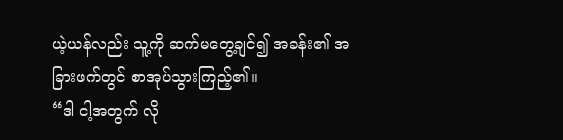ယဲ့ယန်လည်း သူ့ကို ဆက်မတွေ့ချင်၍ အခန်း၏ အခြားဖက်တွင် စာအုပ်သွားကြည့်၏။
“ဒါ ငါ့အတွက် လို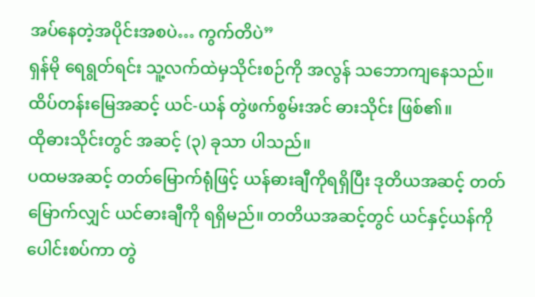အပ်နေတဲ့အပိုင်းအစပဲ… ကွက်တိပဲ”
ရှန်မို ရေရွတ်ရင်း သူ့လက်ထဲမှသိုင်းစဉ်ကို အလွန် သဘောကျနေသည်။
ထိပ်တန်းမြေအဆင့် ယင်-ယန် တွဲဖက်စွမ်းအင် ဓားသိုင်း ဖြစ်၏။
ထိုဓားသိုင်းတွင် အဆင့် (၃) ခုသာ ပါသည်။
ပထမအဆင့် တတ်မြောက်ရုံဖြင့် ယန်ဓားချီကိုရရှိပြီး ဒုတိယအဆင့် တတ်မြောက်လျှင် ယင်ဓားချီကို ရရှိမည်။ တတိယအဆင့်တွင် ယင်နှင့်ယန်ကို ပေါင်းစပ်ကာ တွဲ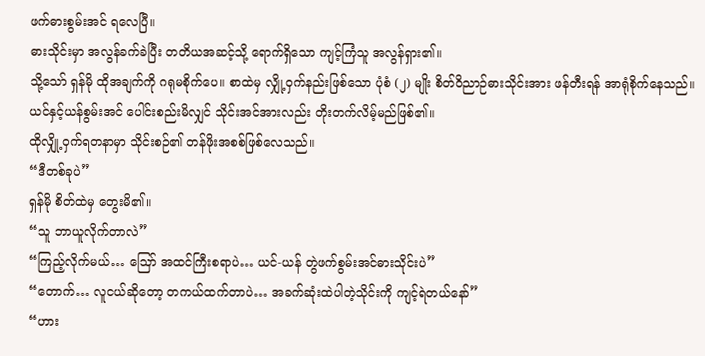ဖက်ဓားစွမ်းအင် ရလေပြီ။
ဓားသိုင်းမှာ အလွန်ခက်ခဲပြီး တတိယအဆင့်သို့ ရောက်ရှိသော ကျင့်ကြံသူ အလွန်ရှား၏။
သို့သော် ရှန်မို ထိုအချက်ကို ဂရုမစိုက်ပေ။ စာထဲမှ လျှို့ဝှက်နည်းဖြစ်သော ပုံစံ (၂) မျိုး စိတ်ဝိညာဉ်ဓားသိုင်းအား ဖန်တီးရန် အာရုံစိုက်နေသည်။
ယင်နှင့်ယန်စွမ်းအင် ပေါင်းစည်းမိလျှင် သိုင်းအင်အားလည်း တိုးတက်လိမ့်မည်ဖြစ်၏။
ထိုလျှို့ဝှက်ရတနာမှာ သိုင်းစဉ်၏ တန်ဖိုးအစစ်ဖြစ်လေသည်။
“ဒီတစ်ခုပဲ”
ရှန်မို စိတ်ထဲမှ တွေးမိ၏။
“သူ ဘာယူလိုက်တာလဲ”
“ကြည့်လိုက်မယ်… ဪ အထင်ကြီးစရာပဲ… ယင်-ယန် တွဲဖက်စွမ်းအင်ဓားသိုင်းပဲ”
“တောက်… လူငယ်ဆိုတော့ တကယ်ထက်တာပဲ… အခက်ဆုံးထဲပါတဲ့သိုင်းကို ကျင့်ရဲတယ်နော်”
“ဟား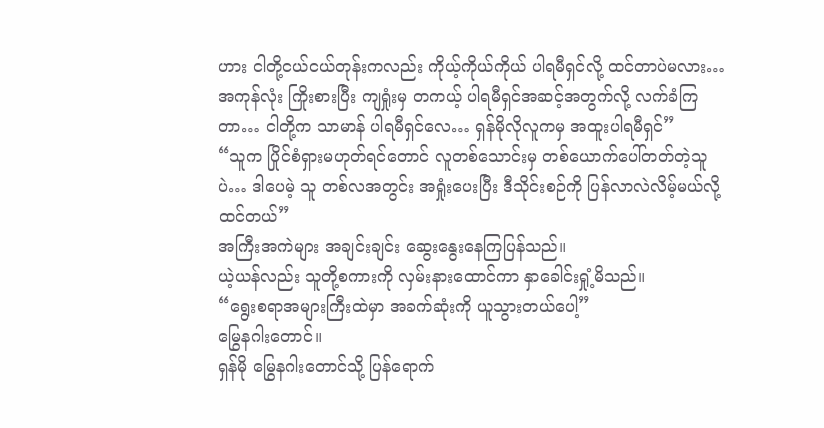ဟား ငါတို့ငယ်ငယ်တုန်းကလည်း ကိုယ့်ကိုယ်ကိုယ် ပါရမီရှင်လို့ ထင်တာပဲမလား… အကုန်လုံး ကြိုးစားပြီး ကျရှုံးမှ တကယ့် ပါရမီရှင်အဆင့်အတွက်လို့ လက်ခံကြတာ… ငါတို့က သာမာန် ပါရမီရှင်လေ… ရှန်မိုလိုလူကမှ အထူးပါရမီရှင်”
“သူက ပြိုင်စံရှားမဟုတ်ရင်တောင် လူတစ်သောင်းမှ တစ်ယောက်ပေါ်တတ်တဲ့သူပဲ… ဒါပေမဲ့ သူ တစ်လအတွင်း အရှုံးပေးပြီး ဒီသိုင်းစဉ်ကို ပြန်လာလဲလိမ့်မယ်လို့ ထင်တယ်”
အကြီးအကဲများ အချင်းချင်း ဆွေးနွေးနေကြပြန်သည်။
ယဲ့ယန်လည်း သူတို့စကားကို လှမ်းနားထောင်ကာ နှာခေါင်းရှုံ့မိသည်။
“ရွေးစရာအများကြီးထဲမှာ အခက်ဆုံးကို ယူသွားတယ်ပေါ့”
မြွေနဂါးတောင်။
ရှန်မို မြွေနဂါးတောင်သို့ ပြန်ရောက်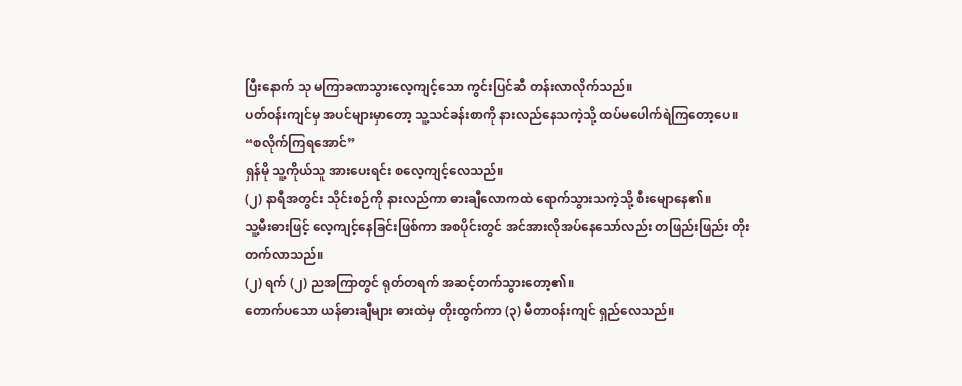ပြီးနောက် သု မကြာခဏသွားလေ့ကျင့်သော ကွင်းပြင်ဆီ တန်းလာလိုက်သည်။
ပတ်ဝန်းကျင်မှ အပင်များမှာတော့ သူ့သင်ခန်းစာကို နားလည်နေသကဲ့သို့ ထပ်မပေါက်ရဲကြတော့ပေ။
“စလိုက်ကြရအောင်”
ရှန်မို သူ့ကိုယ်သူ အားပေးရင်း စလေ့ကျင့်လေသည်။
(၂) နာရီအတွင်း သိုင်းစဉ်ကို နားလည်ကာ ဓားချီလောကထဲ ရောက်သွားသကဲ့သို့ စီးမျောနေ၏။
သူ့မီးဓားဖြင့် လေ့ကျင့်နေခြင်းဖြစ်ကာ အစပိုင်းတွင် အင်အားလိုအပ်နေသော်လည်း တဖြည်းဖြည်း တိုးတက်လာသည်။
(၂) ရက် (၂) ညအကြာတွင် ရုတ်တရက် အဆင့်တက်သွားတော့၏။
တောက်ပသော ယန်ဓားချီများ ဓားထဲမှ တိုးထွက်ကာ (၃) မီတာဝန်းကျင် ရှည်လေသည်။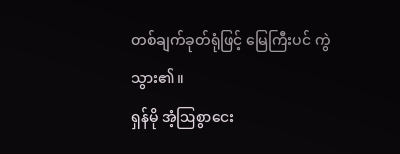တစ်ချက်ခုတ်ရုံဖြင့် မြေကြီးပင် ကွဲသွား၏။
ရှန်မို အံ့ဩစွာငေး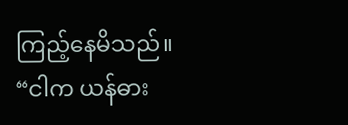ကြည့်နေမိသည်။
“ငါက ယန်ဓား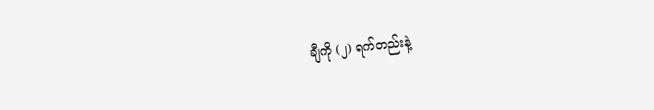ချီကို (၂) ရက်တည်းနဲ့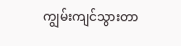ကျွမ်းကျင်သွားတာ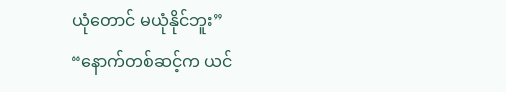ယုံတောင် မယုံနိုင်ဘူး”
“နောက်တစ်ဆင့်က ယင်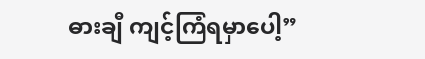ဓားချီ ကျင့်ကြံရမှာပေါ့”